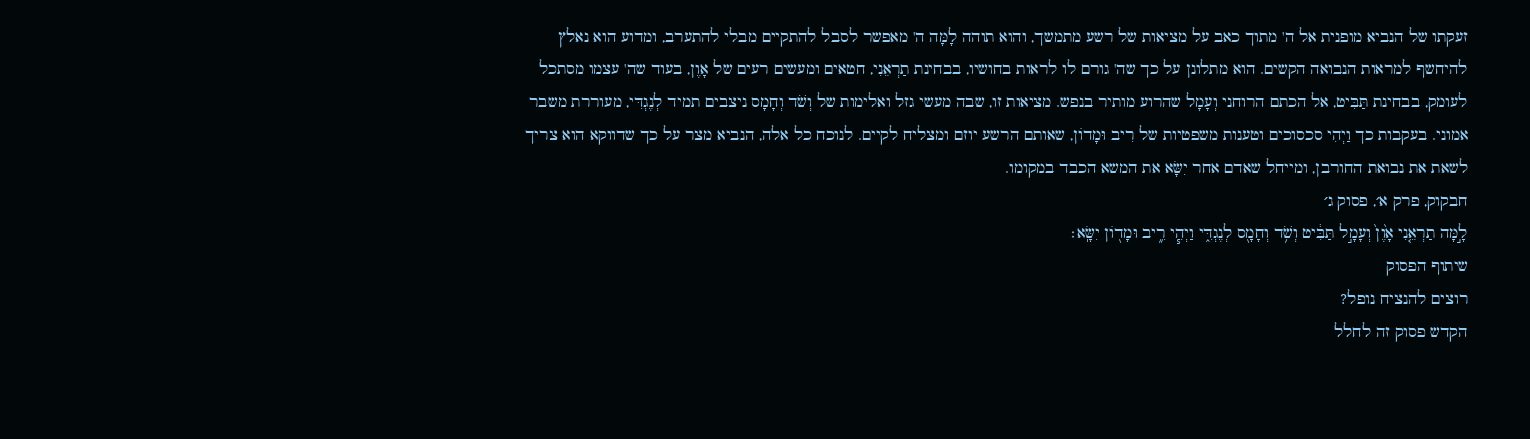זעקתו של הנביא מופנית אל ה' מתוך כאב על מציאות של רשע מתמשך, והוא תוהה לָמָּה ה' מאפשר לסבל להתקיים מבלי להתערב, ומדוע הוא נאלץ להיחשף למראות הנבואה הקשים. הוא מתלונן על כך שה' גורם לו לראות בחושיו, בבחינת תַרְאֵנִי, חטאים ומעשים רעים של אָוֶן, בעוד שה' עצמו מסתכל לעומק, בבחינת תַּבִּיט, אל הכתם הרוחני וְעָמָל שהרוע מותיר בנפש. מציאות זו, שבה מעשי גזל ואלימות של וְשֹׁד וְחָמָס ניצבים תמיד לְנֶגְדִּי, מעוררת משבר אמוני. בעקבות כך וַיְהִי סכסוכים וטענות משפטיות של רִיב וּמָדוֹן, שאותם הרשע יוזם ומצליח לקיים. לנוכח כל אלה, הנביא מצר על כך שדווקא הוא צריך לשאת את נבואת החורבן, ומייחל שאדם אחר יִשָּׂא את המשא הכבד במקומו.
חבקוק, פרק א׳, פסוק ג׳
לָ֣מָּה תַרְאֵ֤נִי אָ֙וֶן֙ וְעָמָ֣ל תַּבִּ֔יט וְשֹׁ֥ד וְחָמָ֖ס לְנֶגְדִּ֑י וַיְהִ֧י רִ֦יב וּמָד֖וֹן יִשָּֽׂא׃
שיתוף הפסוק
רוצים להנציח נופל?
הקדש פסוק זה לחלל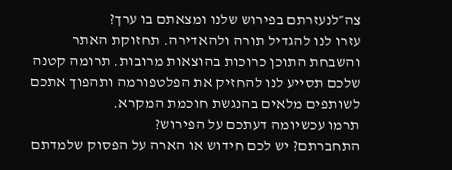צה״לנעזרתם בפירוש שלנו ומצאתם בו ערך?
עזרו לנו להגדיל תורה ולהאדירה. תחזוקת האתר והשבחת התוכן כרוכות בהוצאות מרובות. תרומה קטנה שלכם תסייע לנו להחזיק את הפלטפורמה ותהפוך אתכם לשותפים מלאים בהנגשת חוכמת המקרא.
תרמו עכשיומה דעתכם על הפירוש?
התחברתם? יש לכם חידוש או הארה על הפסוק שלמדתם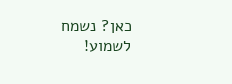כאן? נשמח לשמוע!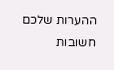ההערות שלכם חשובות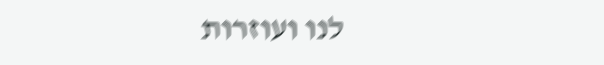לנו ועוזרות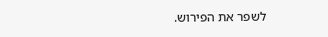לשפר את הפירוש.